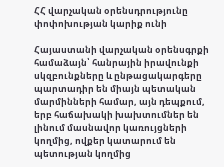ՀՀ վարչական օրենսդրությունը փոփոխության կարիք ունի

Հայաստանի վարչական օրենսգրքի համաձայն՝ հանրային իրավունքի սկզբունքները և ընթացակարգերը պարտադիր են միայն պետական մարմինների համար, այն դեպքում, երբ հաճախակի խախտումներ են լինում մասնավոր կառույցների կողմից, ովքեր կատարում են պետության կողմից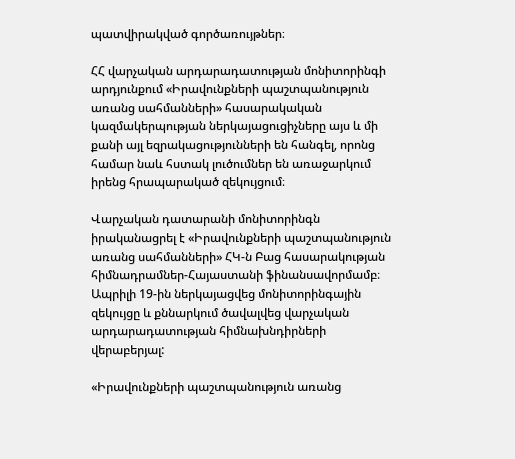պատվիրակված գործառույթներ։

ՀՀ վարչական արդարադատության մոնիտորինգի արդյունքում «Իրավունքների պաշտպանություն առանց սահմանների» հասարակական կազմակերպության ներկայացուցիչները այս և մի քանի այլ եզրակացությունների են հանգել, որոնց համար նաև հստակ լուծումներ են առաջարկում իրենց հրապարակած զեկույցում։

Վարչական դատարանի մոնիտորինգն իրականացրել է «Իրավունքների պաշտպանություն առանց սահմանների» ՀԿ-ն Բաց հասարակության հիմնադրամներ-Հայաստանի ֆինանսավորմամբ։ Ապրիլի 19-ին ներկայացվեց մոնիտորինգային զեկույցը և քննարկում ծավալվեց վարչական արդարադատության հիմնախնդիրների վերաբերյալ:

«Իրավունքների պաշտպանություն առանց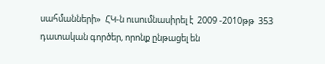սահմանների»  ՀԿ-ն ուսումնասիրել է  2009 -2010թթ  353 դատական գործեր, որոնք ընթացել են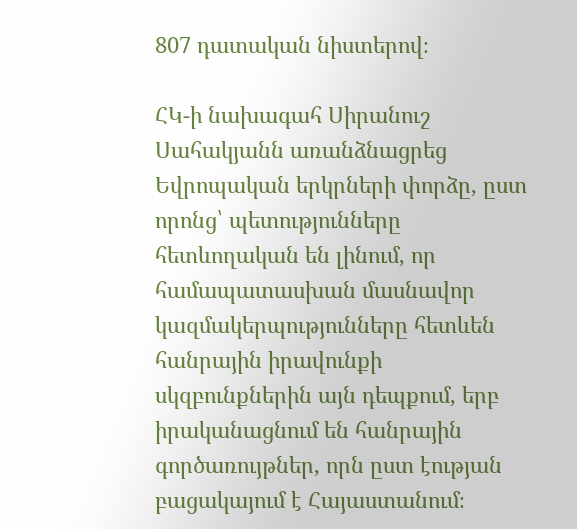807 դատական նիստերով։

ՀԿ-ի նախագահ Սիրանուշ Սահակյանն առանձնացրեց Եվրոպական երկրների փորձը, ըստ որոնց՝ պետությունները հետևողական են լինում, որ համապատասխան մասնավոր  կազմակերպությունները հետևեն հանրային իրավունքի սկզբունքներին այն դեպքում, երբ իրականացնում են հանրային գործառույթներ, որն ըստ էության բացակայում է Հայաստանում։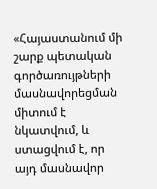«Հայաստանում մի շարք պետական գործառույթների մասնավորեցման միտում է նկատվում, և ստացվում է, որ այդ մասնավոր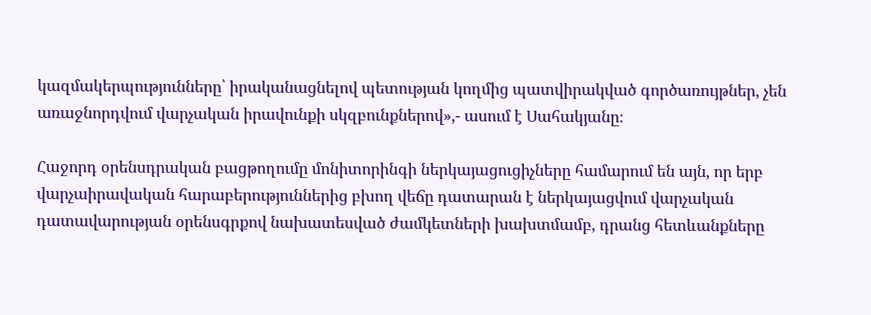կազմակերպությունները՝ իրականացնելով պետության կողմից պատվիրակված գործառույթներ, չեն առաջնորդվում վարչական իրավունքի սկզբունքներով»,- ասում է Սահակյանը։

Հաջորդ օրենսդրական բացթողումը մոնիտորինգի ներկայացուցիչները համարում են այն, որ երբ վարչաիրավական հարաբերություններից բխող վեճը դատարան է ներկայացվում վարչական դատավարության օրենսգրքով նախատեսված ժամկետների խախտմամբ, դրանց հետևանքները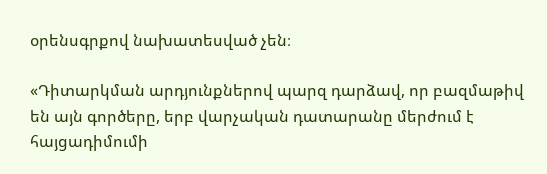օրենսգրքով նախատեսված չեն։

«Դիտարկման արդյունքներով պարզ դարձավ, որ բազմաթիվ են այն գործերը, երբ վարչական դատարանը մերժում է հայցադիմումի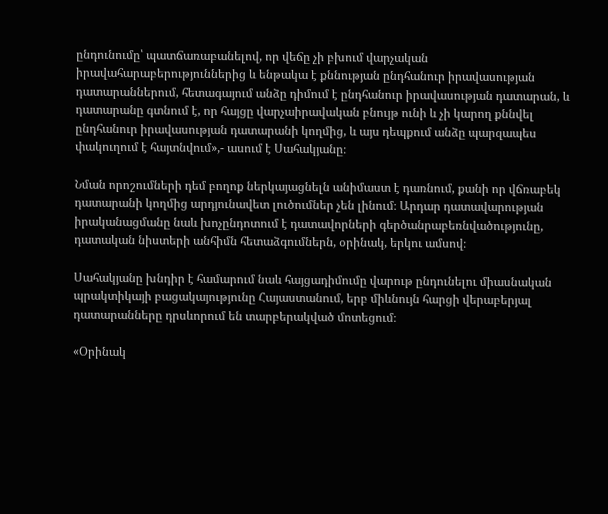ընդունումը՝ պատճառաբանելով, որ վեճը չի բխում վարչական իրավահարաբերություններից և ենթակա է քննության ընդհանուր իրավասության դատարաններում, հետագայում անձը դիմում է ընդհանուր իրավասության դատարան, և դատարանը գտնում է, որ հայցը վարչաիրավական բնույթ ունի և չի կարող քննվել ընդհանուր իրավասության դատարանի կողմից, և այս դեպքում անձը պարզապես փակուղում է հայտնվում»,- ասում է Սահակյանը։

Նման որոշումների դեմ բողոք ներկայացնելն անիմաստ է դառնում, քանի որ վճռաբեկ դատարանի կողմից արդյունավետ լուծումներ չեն լինում։ Արդար դատավարության իրականացմանը նաև խոչընդոտում է դատավորների գերծանրաբեռնվածությունը,  դատական նիստերի անհիմն հետաձգումներն, օրինակ, երկու ամսով։

Սահակյանը խնդիր է համարում նաև հայցադիմումը վարութ ընդունելու միասնական պրակտիկայի բացակայությունը Հայաստանում, երբ միևնույն հարցի վերաբերյալ դատարանները դրսևորում են տարբերակված մոտեցում։

«Օրինակ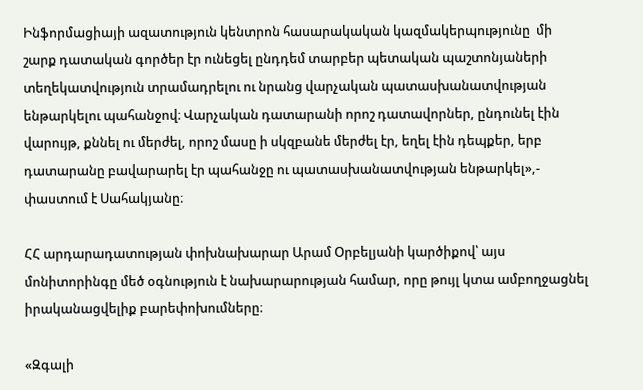Ինֆորմացիայի ազատություն կենտրոն հասարակական կազմակերպությունը  մի շարք դատական գործեր էր ունեցել ընդդեմ տարբեր պետական պաշտոնյաների տեղեկատվություն տրամադրելու ու նրանց վարչական պատասխանատվության ենթարկելու պահանջով։ Վարչական դատարանի որոշ դատավորներ, ընդունել էին վարույթ, քննել ու մերժել, որոշ մասը ի սկզբանե մերժել էր, եղել էին դեպքեր, երբ դատարանը բավարարել էր պահանջը ու պատասխանատվության ենթարկել»,- փաստում է Սահակյանը։

ՀՀ արդարադատության փոխնախարար Արամ Օրբելյանի կարծիքով՝ այս մոնիտորինգը մեծ օգնություն է նախարարության համար, որը թույլ կտա ամբողջացնել իրականացվելիք բարեփոխումները։

«Զգալի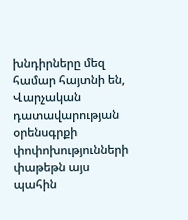խնդիրները մեզ համար հայտնի են, Վարչական դատավարության օրենսգրքի փոփոխությունների փաթեթն այս պահին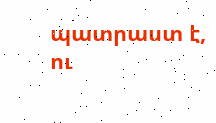պատրաստ է, ու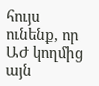հույս ունենք, որ ԱԺ կողմից այն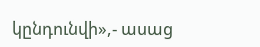կընդունվի»,- ասաց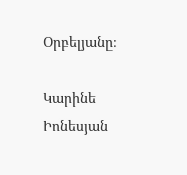Օրբելյանը։

Կարինե Իոնեսյան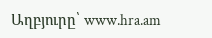Աղբյուրը՝ www.hra.am